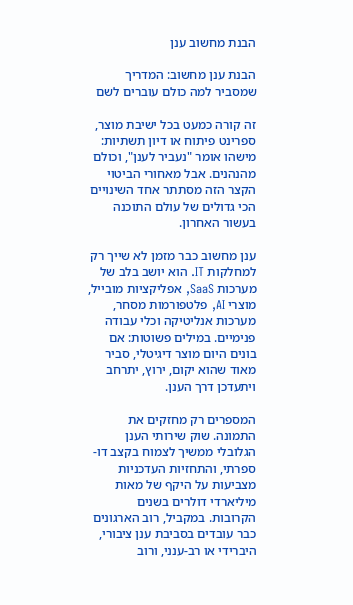הבנת מחשוב ענן

הבנת ענן מחשוב: המדריך שמסביר למה כולם עוברים לשם

זה קורה כמעט בכל ישיבת מוצר, ספרינט פיתוח או דיון תשתיות: מישהו אומר "נעביר לענן", וכולם מהנהנים. אבל מאחורי הביטוי הקצר הזה מסתתר אחד השינויים הכי גדולים של עולם התוכנה בעשור האחרון.

ענן מחשוב כבר מזמן לא שייך רק למחלקות IT. הוא יושב בלב של מערכות SaaS, אפליקציות מובייל, מוצרי AI, פלטפורמות מסחר, מערכות אנליטיקה וכלי עבודה פנימיים. במילים פשוטות: אם בונים היום מוצר דיגיטלי, סביר מאוד שהוא יקום, ירוץ, יתרחב ויתעדכן דרך הענן.

המספרים רק מחזקים את התמונה. שוק שירותי הענן הגלובלי ממשיך לצמוח בקצב דו-ספרתי, והתחזיות העדכניות מצביעות על היקף של מאות מיליארדי דולרים בשנים הקרובות. במקביל, רוב הארגונים כבר עובדים בסביבת ענן ציבורי, היברידי או רב-ענני, ורוב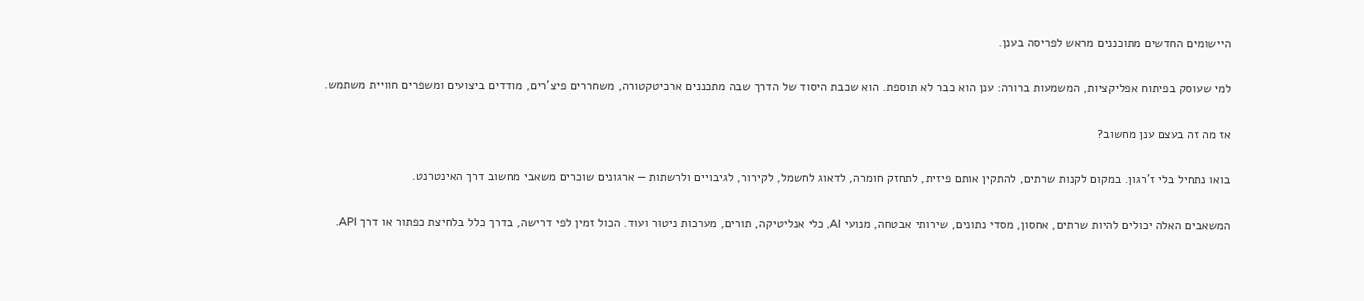היישומים החדשים מתוכננים מראש לפריסה בענן.

למי שעוסק בפיתוח אפליקציות, המשמעות ברורה: ענן הוא כבר לא תוספת. הוא שכבת היסוד של הדרך שבה מתכננים ארכיטקטורה, משחררים פיצ'רים, מודדים ביצועים ומשפרים חוויית משתמש.

אז מה זה בעצם ענן מחשוב?

בואו נתחיל בלי ז'רגון. במקום לקנות שרתים, להתקין אותם פיזית, לתחזק חומרה, לדאוג לחשמל, לקירור, לגיבויים ולרשתות — ארגונים שוכרים משאבי מחשוב דרך האינטרנט.

המשאבים האלה יכולים להיות שרתים, אחסון, מסדי נתונים, שירותי אבטחה, מנועי AI, כלי אנליטיקה, תורים, מערכות ניטור ועוד. הכול זמין לפי דרישה, בדרך כלל בלחיצת כפתור או דרך API.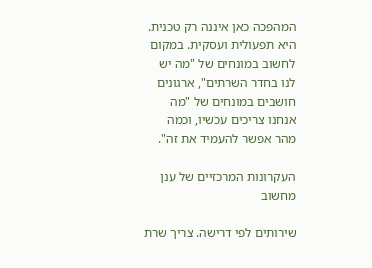המהפכה כאן איננה רק טכנית. היא תפעולית ועסקית. במקום לחשוב במונחים של "מה יש לנו בחדר השרתים", ארגונים חושבים במונחים של "מה אנחנו צריכים עכשיו, וכמה מהר אפשר להעמיד את זה".

העקרונות המרכזיים של ענן מחשוב

שירותים לפי דרישה. צריך שרת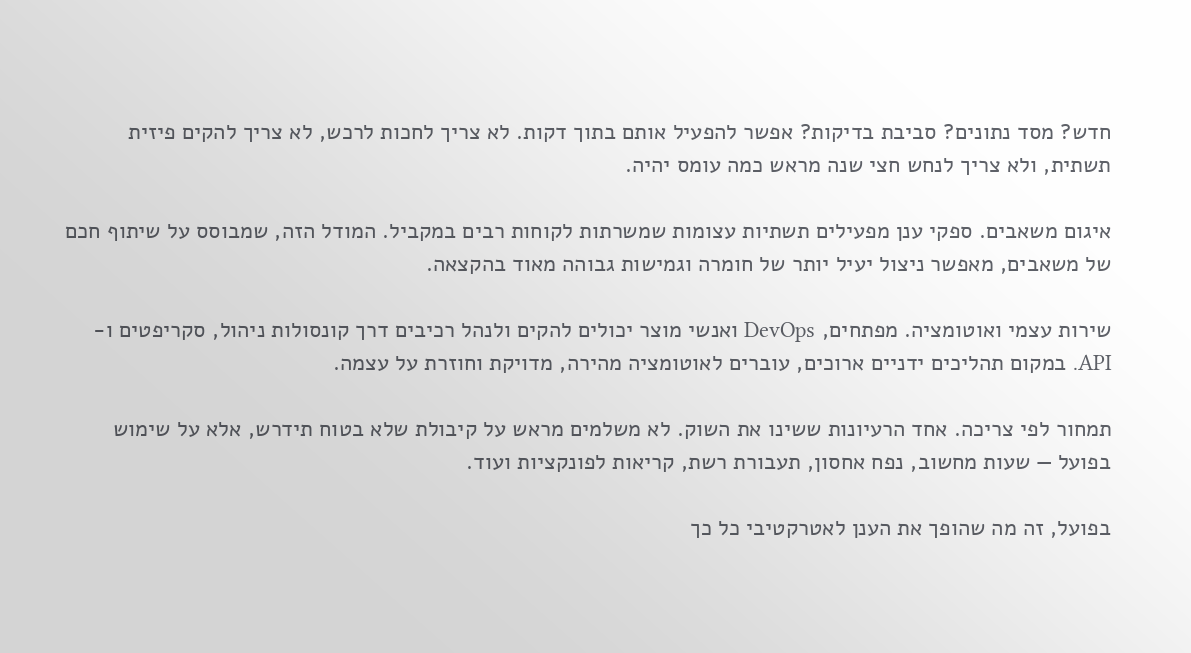חדש? מסד נתונים? סביבת בדיקות? אפשר להפעיל אותם בתוך דקות. לא צריך לחכות לרכש, לא צריך להקים פיזית תשתית, ולא צריך לנחש חצי שנה מראש כמה עומס יהיה.

איגום משאבים. ספקי ענן מפעילים תשתיות עצומות שמשרתות לקוחות רבים במקביל. המודל הזה, שמבוסס על שיתוף חכם של משאבים, מאפשר ניצול יעיל יותר של חומרה וגמישות גבוהה מאוד בהקצאה.

שירות עצמי ואוטומציה. מפתחים, DevOps ואנשי מוצר יכולים להקים ולנהל רכיבים דרך קונסולות ניהול, סקריפטים ו-API. במקום תהליכים ידניים ארוכים, עוברים לאוטומציה מהירה, מדויקת וחוזרת על עצמה.

תמחור לפי צריכה. אחד הרעיונות ששינו את השוק. לא משלמים מראש על קיבולת שלא בטוח תידרש, אלא על שימוש בפועל — שעות מחשוב, נפח אחסון, תעבורת רשת, קריאות לפונקציות ועוד.

בפועל, זה מה שהופך את הענן לאטרקטיבי כל כך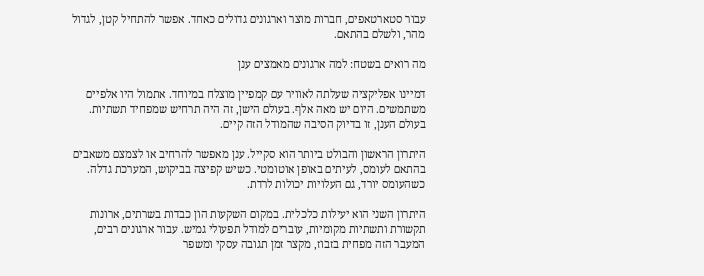עבור סטארטאפים, חברות מוצר וארגונים גדולים כאחד. אפשר להתחיל קטן, לגדול מהר, ולשלם בהתאם.

מה רואים בשטח: למה ארגונים מאמצים ענן

דמיינו אפליקציה שעלתה לאוויר עם קמפיין מוצלח במיוחד. אתמול היו אלפיים משתמשים. היום יש מאה אלף. בעולם הישן, זה היה תרחיש שמפחיד תשתיות. בעולם הענן, זו בדיוק הסיבה שהמודל הזה קיים.

היתרון הראשון והבולט ביותר הוא סקייל. ענן מאפשר להרחיב או לצמצם משאבים בהתאם לעומס, לעיתים באופן אוטומטי. כשיש קפיצה בביקוש, המערכת גדלה. כשהעומס יורד, גם העלויות יכולות לרדת.

היתרון השני הוא יעילות כלכלית. במקום השקעות הון כבדות בשרתים, ארונות תקשורת ותשתיות מקומיות, עוברים למודל תפעולי גמיש. עבור ארגונים רבים, המעבר הזה מפחית בזבוז, מקצר זמן תגובה עסקי ומשפר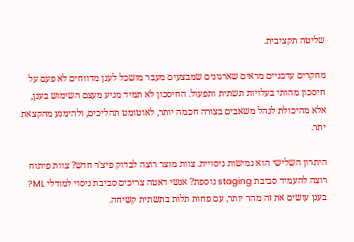שליטה תקציבית.

מחקרים עדכניים מראים שארגונים שמבצעים מעבר מושכל לענן מדווחים לא פעם על חיסכון מהותי בעלויות תשתית ותפעול. החיסכון לא תמיד מגיע מעצם השימוש בענן, אלא מהיכולת לנהל משאבים בצורה חכמה יותר, לאוטומט תהליכים, ולהימנע מהקצאת יתר.

היתרון השלישי הוא גמישות ניסויית. צוות מוצר רוצה לבדוק פיצ'ר חדש? צוות פיתוח רוצה להעמיד סביבת staging נוספת? אנשי דאטה צריכים סביבת ניסוי למודלי ML? בענן עושים את זה מהר יותר, עם פחות תלות בתשתית קשיחה.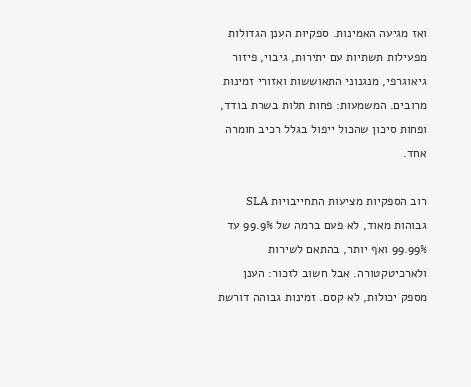ואז מגיעה האמינות. ספקיות הענן הגדולות מפעילות תשתיות עם יתירות, גיבוי, פיזור גיאוגרפי, מנגנוני התאוששות ואזורי זמינות מרובים. המשמעות: פחות תלות בשרת בודד, ופחות סיכון שהכול ייפול בגלל רכיב חומרה אחד.

רוב הספקיות מציעות התחייבויות SLA גבוהות מאוד, לא פעם ברמה של 99.9% עד 99.99% ואף יותר, בהתאם לשירות ולארכיטקטורה. אבל חשוב לזכור: הענן מספק יכולות, לא קסם. זמינות גבוהה דורשת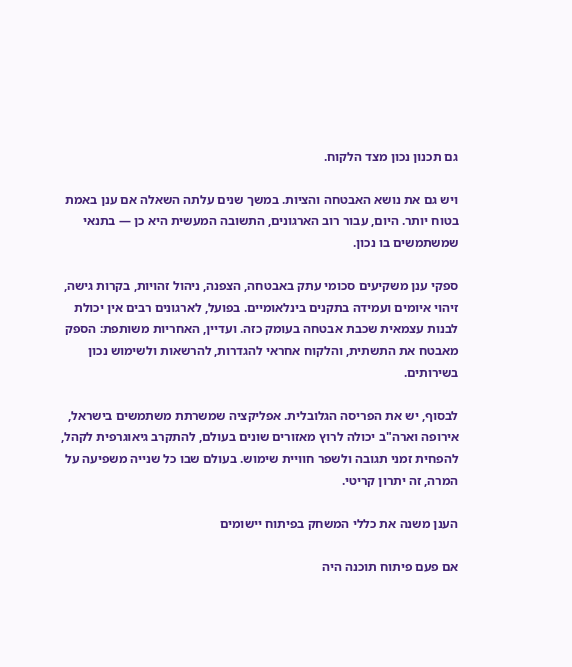גם תכנון נכון מצד הלקוח.

ויש גם את נושא האבטחה והציות. במשך שנים עלתה השאלה אם ענן באמת בטוח יותר. היום, עבור רוב הארגונים, התשובה המעשית היא כן — בתנאי שמשתמשים בו נכון.

ספקי ענן משקיעים סכומי עתק באבטחה, הצפנה, ניהול זהויות, בקרות גישה, זיהוי איומים ועמידה בתקנים בינלאומיים. בפועל, לארגונים רבים אין יכולת לבנות עצמאית שכבת אבטחה בעומק כזה. ועדיין, האחריות משותפת: הספק מאבטח את התשתית, והלקוח אחראי להגדרות, להרשאות ולשימוש נכון בשירותים.

לבסוף, יש את הפריסה הגלובלית. אפליקציה שמשרתת משתמשים בישראל, אירופה וארה"ב יכולה לרוץ מאזורים שונים בעולם, להתקרב גיאוגרפית לקהל, להפחית זמני תגובה ולשפר חוויית שימוש. בעולם שבו כל שנייה משפיעה על המרה, זה יתרון קריטי.

הענן משנה את כללי המשחק בפיתוח יישומים

אם פעם פיתוח תוכנה היה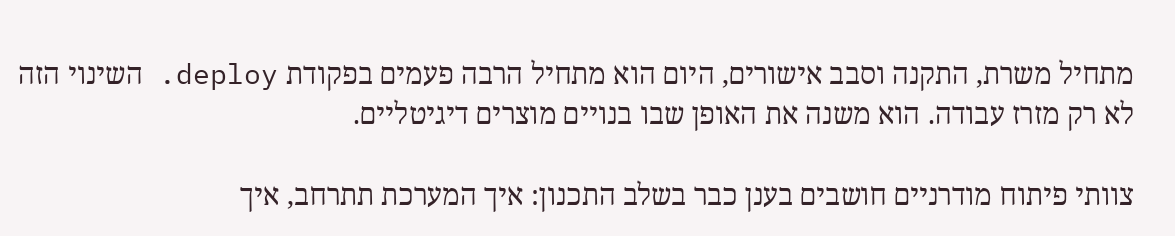מתחיל משרת, התקנה וסבב אישורים, היום הוא מתחיל הרבה פעמים בפקודת deploy. השינוי הזה לא רק מזרז עבודה. הוא משנה את האופן שבו בנויים מוצרים דיגיטליים.

צוותי פיתוח מודרניים חושבים בענן כבר בשלב התכנון: איך המערכת תתרחב, איך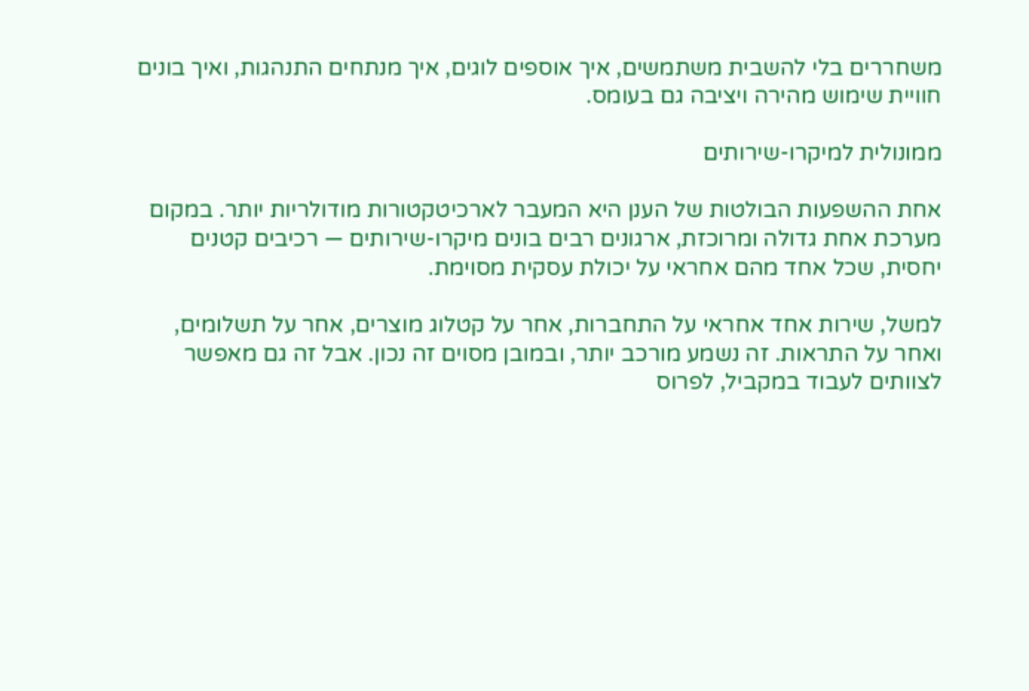משחררים בלי להשבית משתמשים, איך אוספים לוגים, איך מנתחים התנהגות, ואיך בונים חוויית שימוש מהירה ויציבה גם בעומס.

ממונולית למיקרו-שירותים

אחת ההשפעות הבולטות של הענן היא המעבר לארכיטקטורות מודולריות יותר. במקום מערכת אחת גדולה ומרוכזת, ארגונים רבים בונים מיקרו-שירותים — רכיבים קטנים יחסית, שכל אחד מהם אחראי על יכולת עסקית מסוימת.

למשל, שירות אחד אחראי על התחברות, אחר על קטלוג מוצרים, אחר על תשלומים, ואחר על התראות. זה נשמע מורכב יותר, ובמובן מסוים זה נכון. אבל זה גם מאפשר לצוותים לעבוד במקביל, לפרוס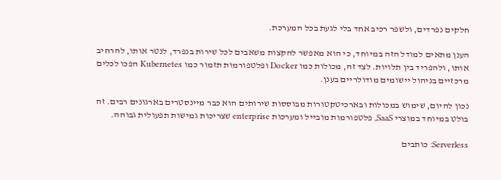חלקים נפרדים, ולשפר רכיב אחד בלי לגעת בכל המערכת.

הענן מתאים למודל הזה במיוחד, כי הוא מאפשר להקצות משאבים לכל שירות בנפרד, לנטר אותו, להרחיב אותו, ולהפריד בין תלויות. לצד זה, מכולות כמו Docker ופלטפורמות תזמור כמו Kubernetes הפכו לכלים מרכזיים בניהול יישומים מודולריים בענן.

נכון להיום, שימוש במכולות ובארכיטקטורות מבוססות שירותים הוא כבר מיינסטרים בארגונים רבים. זה בולט במיוחד במוצרי SaaS, פלטפורמות מובייל ומערכות enterprise שצריכות גמישות תפעולית גבוהה.

Serverless: כותבים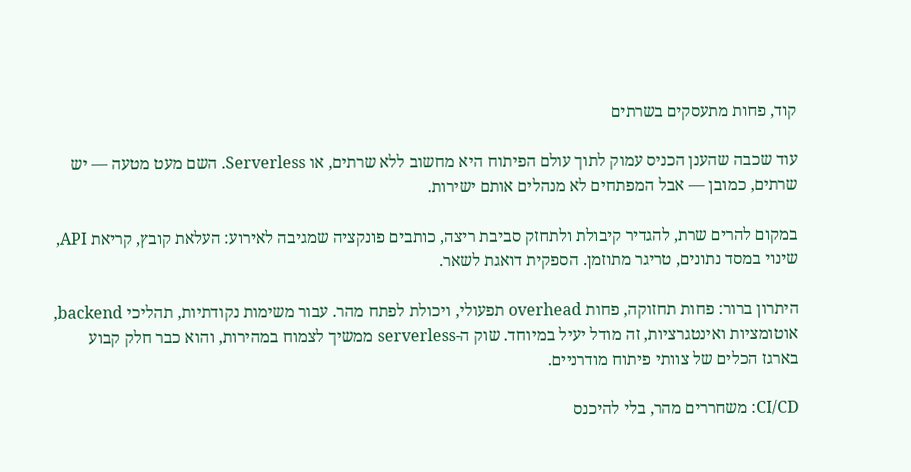קוד, פחות מתעסקים בשרתים

עוד שכבה שהענן הכניס עמוק לתוך עולם הפיתוח היא מחשוב ללא שרתים, או Serverless. השם מעט מטעה — יש שרתים, כמובן — אבל המפתחים לא מנהלים אותם ישירות.

במקום להרים שרת, להגדיר קיבולת ולתחזק סביבת ריצה, כותבים פונקציה שמגיבה לאירוע: העלאת קובץ, קריאת API, שינוי במסד נתונים, טריגר מתוזמן. הספקית דואגת לשאר.

היתרון ברור: פחות תחזוקה, פחות overhead תפעולי, ויכולת לפתח מהר. עבור משימות נקודתיות, תהליכי backend, אוטומציות ואינטגרציות, זה מודל יעיל במיוחד. שוק ה-serverless ממשיך לצמוח במהירות, והוא כבר חלק קבוע בארגז הכלים של צוותי פיתוח מודרניים.

CI/CD: משחררים מהר, בלי להיכנס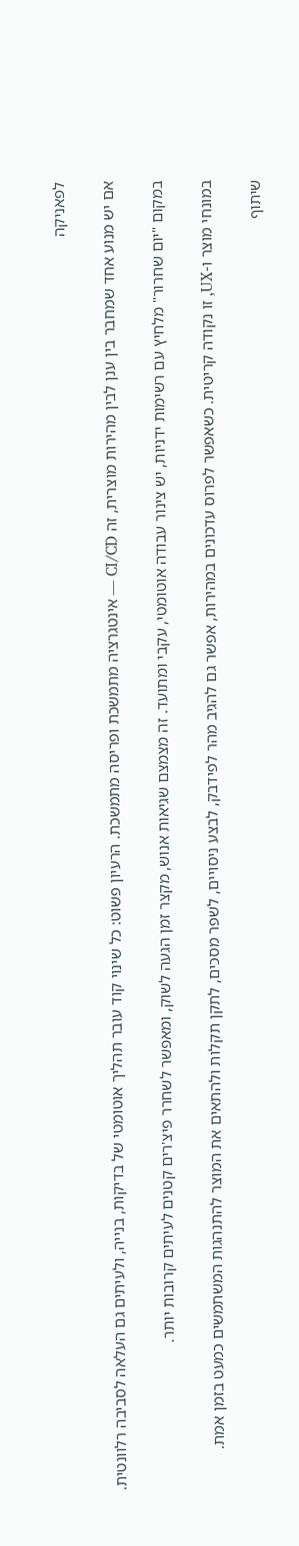לפאניקה

אם יש מנוע אחד שמחבר בין ענן לבין מהירות מוצרית, זה CI/CD — אינטגרציה מתמשכת ופריסה מתמשכת. הרעיון פשוט: כל שינוי קוד עובר תהליך אוטומטי של בדיקות, בנייה, ולעיתים גם העלאה לסביבה רלוונטית.

במקום "יום שחרור" מלחיץ עם רשימות ידניות, יש צינור עבודה אוטומטי, עקבי ומתועד. זה מצמצם שגיאות אנוש, מקצר זמן הגעה לשוק, ומאפשר לשחרר פיצ'רים קטנים לעיתים קרובות יותר.

במונחי מוצר ו-UX, זו נקודה קריטית. כשאפשר לפרוס עדכונים במהירות, אפשר גם להגיב מהר לפידבק, לבצע ניסויים, לשפר מסכים, לתקן תקלות ולהתאים את המוצר להתנהגות המשתמשים כמעט בזמן אמת.

שיתוף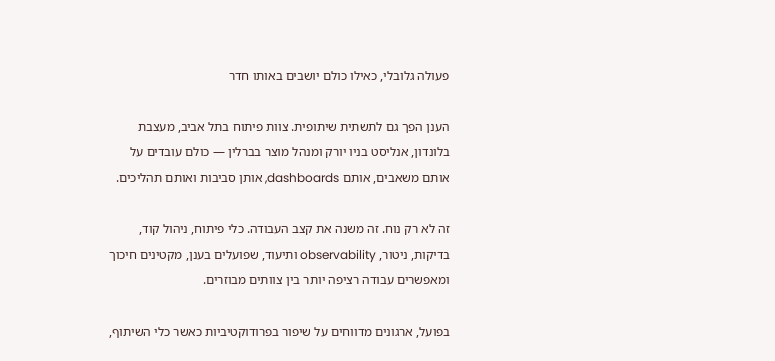פעולה גלובלי, כאילו כולם יושבים באותו חדר

הענן הפך גם לתשתית שיתופית. צוות פיתוח בתל אביב, מעצבת בלונדון, אנליסט בניו יורק ומנהל מוצר בברלין — כולם עובדים על אותם משאבים, אותם dashboards, אותן סביבות ואותם תהליכים.

זה לא רק נוח. זה משנה את קצב העבודה. כלי פיתוח, ניהול קוד, בדיקות, ניטור, observability ותיעוד, שפועלים בענן, מקטינים חיכוך ומאפשרים עבודה רציפה יותר בין צוותים מבוזרים.

בפועל, ארגונים מדווחים על שיפור בפרודוקטיביות כאשר כלי השיתוף,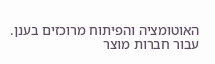האוטומציה והפיתוח מרוכזים בענן. עבור חברות מוצר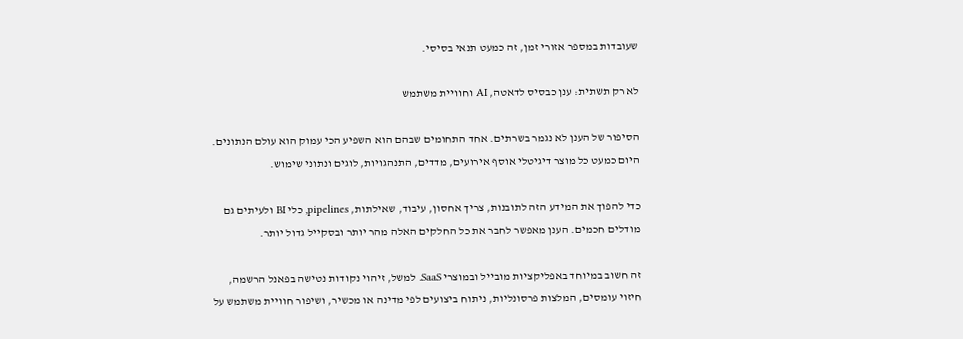שעובדות במספר אזורי זמן, זה כמעט תנאי בסיסי.

לא רק תשתית: ענן כבסיס לדאטה, AI וחוויית משתמש

הסיפור של הענן לא נגמר בשרתים. אחד התחומים שבהם הוא השפיע הכי עמוק הוא עולם הנתונים. היום כמעט כל מוצר דיגיטלי אוסף אירועים, מדדים, התנהגויות, לוגים ונתוני שימוש.

כדי להפוך את המידע הזה לתובנות, צריך אחסון, עיבוד, שאילתות, pipelines, כלי BI ולעיתים גם מודלים חכמים. הענן מאפשר לחבר את כל החלקים האלה מהר יותר ובסקייל גדול יותר.

זה חשוב במיוחד באפליקציות מובייל ובמוצרי SaaS. למשל, זיהוי נקודות נטישה בפאנל הרשמה, חיזוי עומסים, המלצות פרסונליות, ניתוח ביצועים לפי מדינה או מכשיר, ושיפור חוויית משתמש על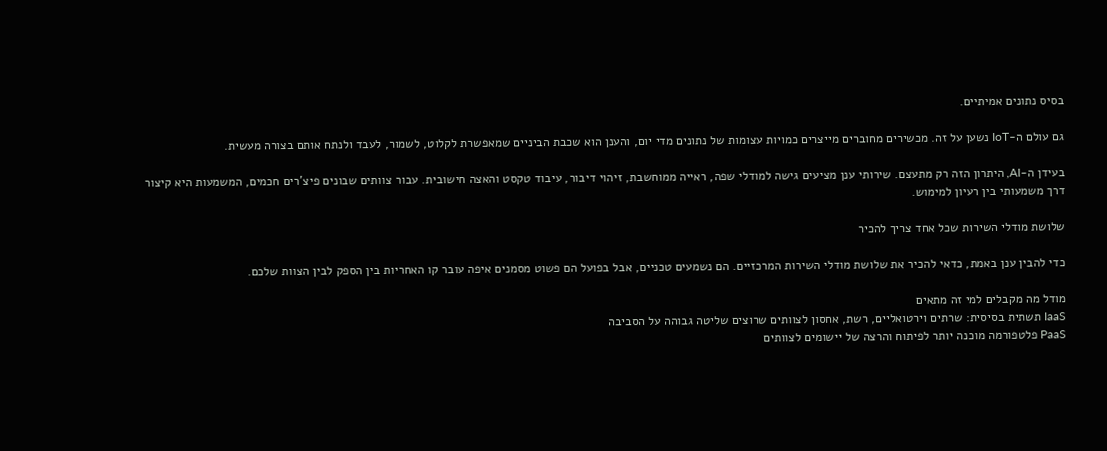בסיס נתונים אמיתיים.

גם עולם ה-IoT נשען על זה. מכשירים מחוברים מייצרים כמויות עצומות של נתונים מדי יום, והענן הוא שכבת הביניים שמאפשרת לקלוט, לשמור, לעבד ולנתח אותם בצורה מעשית.

בעידן ה-AI, היתרון הזה רק מתעצם. שירותי ענן מציעים גישה למודלי שפה, ראייה ממוחשבת, זיהוי דיבור, עיבוד טקסט והאצה חישובית. עבור צוותים שבונים פיצ'רים חכמים, המשמעות היא קיצור דרך משמעותי בין רעיון למימוש.

שלושת מודלי השירות שכל אחד צריך להכיר

כדי להבין ענן באמת, כדאי להכיר את שלושת מודלי השירות המרכזיים. הם נשמעים טכניים, אבל בפועל הם פשוט מסמנים איפה עובר קו האחריות בין הספק לבין הצוות שלכם.

מודל מה מקבלים למי זה מתאים
IaaS תשתית בסיסית: שרתים וירטואליים, רשת, אחסון לצוותים שרוצים שליטה גבוהה על הסביבה
PaaS פלטפורמה מוכנה יותר לפיתוח והרצה של יישומים לצוותים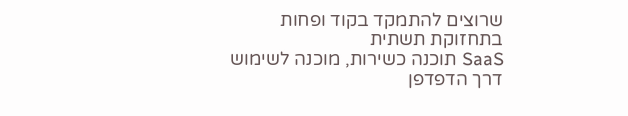שרוצים להתמקד בקוד ופחות בתחזוקת תשתית
SaaS תוכנה כשירות, מוכנה לשימוש דרך הדפדפן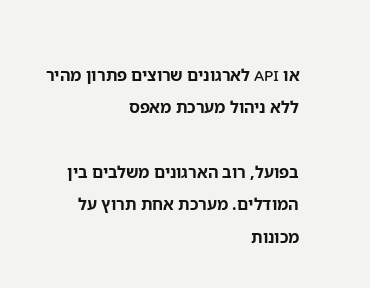או API לארגונים שרוצים פתרון מהיר ללא ניהול מערכת מאפס

בפועל, רוב הארגונים משלבים בין המודלים. מערכת אחת תרוץ על מכונות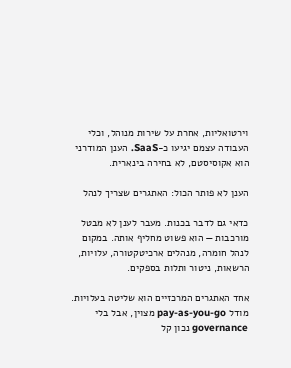וירטואליות, אחרת על שירות מנוהל, וכלי העבודה עצמם יגיעו כ-SaaS. הענן המודרני הוא אקוסיסטם, לא בחירה בינארית.

הענן לא פותר הכול: האתגרים שצריך לנהל

כדאי גם לדבר בכנות. מעבר לענן לא מבטל מורכבות — הוא פשוט מחליף אותה. במקום לנהל חומרה, מנהלים ארכיטקטורה, עלויות, הרשאות, ניטור ותלות בספקים.

אחד האתגרים המרכזיים הוא שליטה בעלויות. מודל pay-as-you-go מצוין, אבל בלי governance נכון קל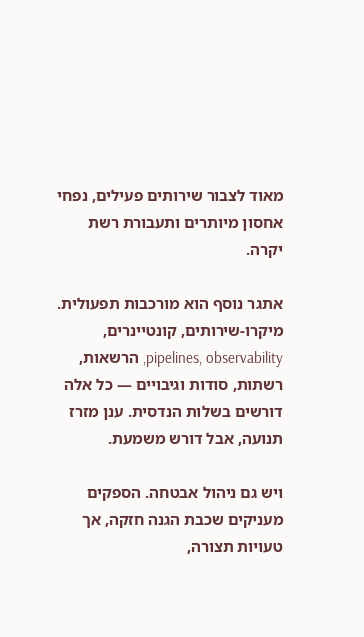מאוד לצבור שירותים פעילים, נפחי אחסון מיותרים ותעבורת רשת יקרה.

אתגר נוסף הוא מורכבות תפעולית. מיקרו-שירותים, קונטיינרים, pipelines, observability, הרשאות, רשתות, סודות וגיבויים — כל אלה דורשים בשלות הנדסית. ענן מזרז תנועה, אבל דורש משמעת.

ויש גם ניהול אבטחה. הספקים מעניקים שכבת הגנה חזקה, אך טעויות תצורה,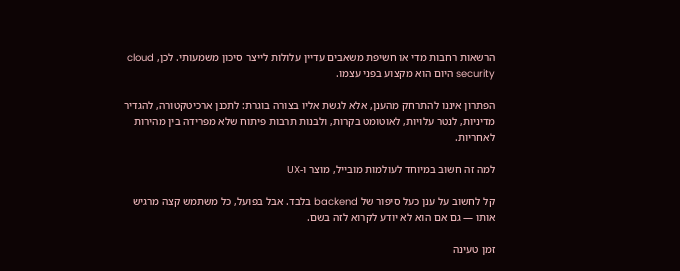הרשאות רחבות מדי או חשיפת משאבים עדיין עלולות לייצר סיכון משמעותי. לכן, cloud security היום הוא מקצוע בפני עצמו.

הפתרון איננו להתרחק מהענן, אלא לגשת אליו בצורה בוגרת: לתכנן ארכיטקטורה, להגדיר מדיניות, לנטר עלויות, לאוטומט בקרות, ולבנות תרבות פיתוח שלא מפרידה בין מהירות לאחריות.

למה זה חשוב במיוחד לעולמות מובייל, מוצר ו-UX

קל לחשוב על ענן כעל סיפור של backend בלבד. אבל בפועל, כל משתמש קצה מרגיש אותו — גם אם הוא לא יודע לקרוא לזה בשם.

זמן טעינה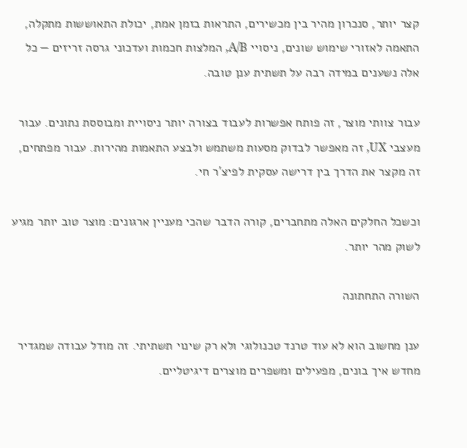קצר יותר, סנכרון מהיר בין מכשירים, התראות בזמן אמת, יכולת התאוששות מתקלה, התאמה לאזורי שימוש שונים, ניסויי A/B, המלצות חכמות ועדכוני גרסה זריזים — כל אלה נשענים במידה רבה על תשתית ענן טובה.

עבור צוותי מוצר, זה פותח אפשרות לעבוד בצורה יותר ניסויית ומבוססת נתונים. עבור מעצבי UX, זה מאפשר לבדוק מסעות משתמש ולבצע התאמות מהירות. עבור מפתחים, זה מקצר את הדרך בין דרישה עסקית לפיצ'ר חי.

וכשכל החלקים האלה מתחברים, קורה הדבר שהכי מעניין ארגונים: מוצר טוב יותר מגיע לשוק מהר יותר.

השורה התחתונה

ענן מחשוב הוא לא עוד טרנד טכנולוגי ולא רק שינוי תשתיתי. זה מודל עבודה שמגדיר מחדש איך בונים, מפעילים ומשפרים מוצרים דיגיטליים.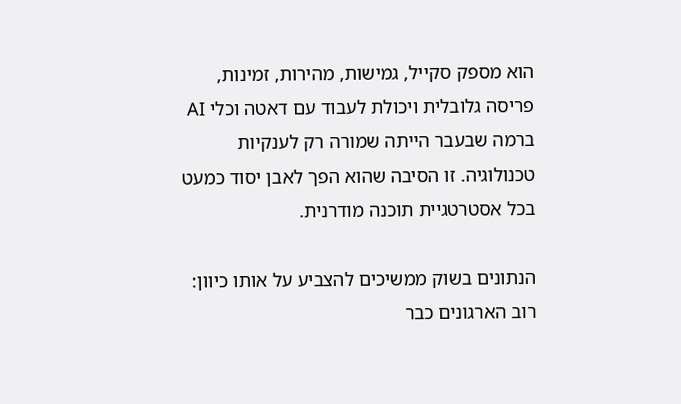הוא מספק סקייל, גמישות, מהירות, זמינות, פריסה גלובלית ויכולת לעבוד עם דאטה וכלי AI ברמה שבעבר הייתה שמורה רק לענקיות טכנולוגיה. זו הסיבה שהוא הפך לאבן יסוד כמעט בכל אסטרטגיית תוכנה מודרנית.

הנתונים בשוק ממשיכים להצביע על אותו כיוון: רוב הארגונים כבר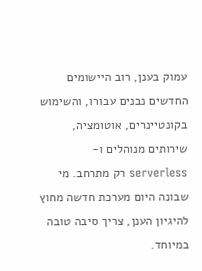עמוק בענן, רוב היישומים החדשים נבנים עבורו, והשימוש בקונטיינרים, אוטומציה, שירותים מנוהלים ו-serverless רק מתרחב. מי שבונה היום מערכת חדשה מחוץ להיגיון הענן, צריך סיבה טובה במיוחד.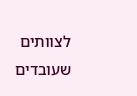לצוותים שעובדים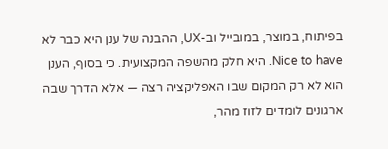בפיתוח, במוצר, במובייל וב-UX, ההבנה של ענן היא כבר לא Nice to have. היא חלק מהשפה המקצועית. כי בסוף, הענן הוא לא רק המקום שבו האפליקציה רצה — אלא הדרך שבה ארגונים לומדים לזוז מהר,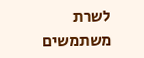לשרת משתמשים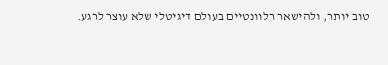טוב יותר, ולהישאר רלוונטיים בעולם דיגיטלי שלא עוצר לרגע.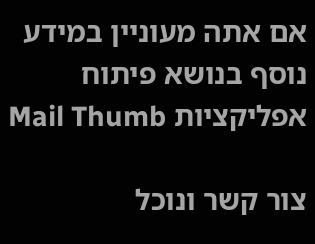אם אתה מעוניין במידע נוסף בנושא פיתוח אפליקציות Mail Thumb

צור קשר ונוכל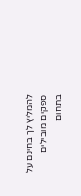להמליץ לך בחינם על ספקים מובילים בתחום